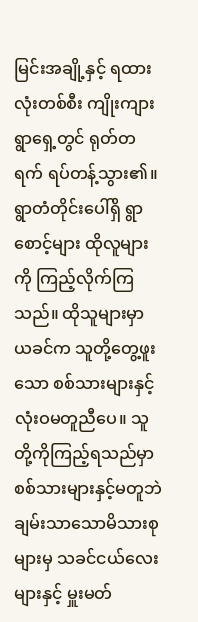မြင်းအချို့နှင့် ရထားလုံးတစ်စီး ကျိုးကျားရွာရှေ့တွင် ရုတ်တရက် ရပ်တန့်သွား၏။ ရွာတံတိုင်းပေါ်ရှိ ရွာစောင့်များ ထိုလူများကို ကြည့်လိုက်ကြသည်။ ထိုသူများမှာ ယခင်က သူတို့တွေ့ဖူးသော စစ်သားများနှင့် လုံးဝမတူညီပေ။ သူတို့ကိုကြည့်ရသည်မှာ စစ်သားများနှင့်မတူဘဲ ချမ်းသာသောမိသားစုများမှ သခင်ငယ်လေးများနှင့် မှူးမတ်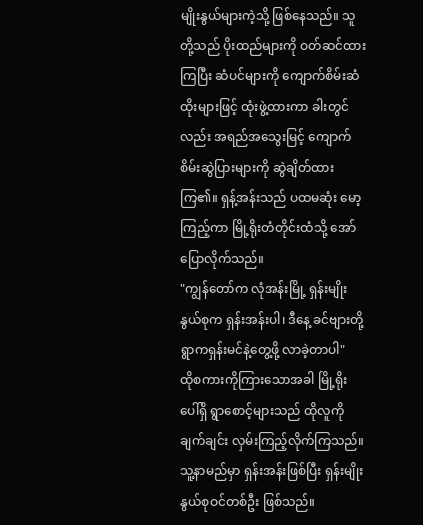မျိုးနွယ်များကဲ့သို့ ဖြစ်နေသည်။ သူတို့သည် ပိုးထည်များကို ဝတ်ဆင်ထားကြပြီး ဆံပင်များကို ကျောက်စိမ်းဆံထိုးများဖြင့် ထုံးဖွဲ့ထားကာ ခါးတွင်လည်း အရည်အသွေးမြင့် ကျောက်စိမ်းဆွဲပြားများကို ဆွဲချိတ်ထားကြ၏။ ရှန့်အန်းသည် ပထမဆုံး မော့ကြည့်ကာ မြို့ရိုးတံတိုင်းထံသို့ အော်ပြောလိုက်သည်။
"ကျွန်တော်က လုံအန်းမြို့ ရှန်းမျိုးနွယ်စုက ရှန်းအန်းပါ၊ ဒီနေ့ ခင်ဗျားတို့ရွာကရှန်းမင်နဲ့တွေ့ဖို့ လာခဲ့တာပါ"
ထိုစကားကိုကြားသောအခါ မြို့ရိုးပေါ်ရှိ ရွာစောင့်များသည် ထိုလူကို ချက်ချင်း လှမ်းကြည့်လိုက်ကြသည်။ သူ့နာမည်မှာ ရှန်းအန်းဖြစ်ပြီး ရှန်းမျိုးနွယ်စုဝင်တစ်ဦး ဖြစ်သည်။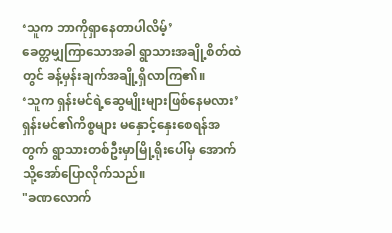‘သူက ဘာကိုရှာနေတာပါလိမ့်’
ခေတ္တမျှကြာသောအခါ ရွာသားအချို့စိတ်ထဲတွင် ခန့်မှန်းချက်အချို့ရှိလာကြ၏။
‘သူက ရှန်းမင်ရဲ့ဆွေမျိုးများဖြစ်နေမလား’
ရှန်းမင်၏ကိစ္စများ မနှောင့်နှေးစေရန်အတွက် ရွာသားတစ်ဦးမှာမြို့ရိုးပေါ်မှ အောက်သို့အော်ပြောလိုက်သည်။
"ခဏလောက်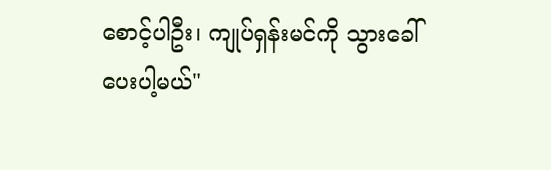စောင့်ပါဦး၊ ကျုပ်ရှန်းမင်ကို သွားခေါ်ပေးပါ့မယ်"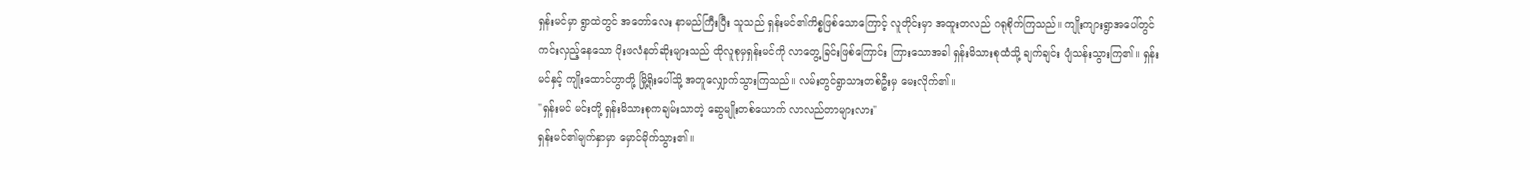ရှန်းမင်မှာ ရွာထဲတွင် အတော်လေး နာမည်ကြီးပြီး သူသည် ရှန်းမင်၏ကိစ္စဖြစ်သောကြောင့် လူတိုင်းမှာ အထူးတလည် ဂရုစိုက်ကြသည်။ ကျိုးကျားရွာအပေါ်တွင် ကင်းလှည့်နေသော ပိုးဖလံနတ်ဆိုးများသည် ထိုလူစုမှရှန်းမင်ကို လာတွေ့ခြင်းဖြစ်ကြောင်း ကြားသောအခါ ရှန်းမိသားစုထံသို့ ချက်ချင်း ပျံသန်းသွားကြ၏။ ရှန်းမင်နှင့် ကျိုးထောင်ဟွာတို့ မြို့ရိုးပေါ်သို့ အတူလျှောက်သွားကြသည်။ လမ်းတွင်ရွာသားတစ်ဦးမှ မေးလိုက်၏။
"ရှန်းမင် မင်းတို့ ရှန်းမိသားစုကချမ်းသာတဲ့ ဆွေမျိုးတစ်ယောက် လာလည်တာများလား"
ရှန်းမင်၏မျက်နှာမှာ မှောင်မိုက်သွား၏။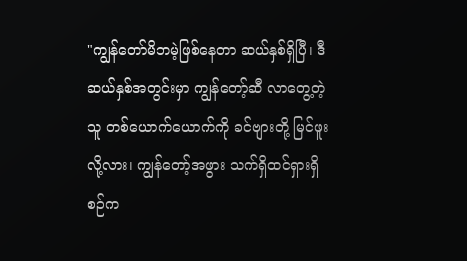"ကျွန်တော်မိဘမဲ့ဖြစ်နေတာ ဆယ်နှစ်ရှိပြီ၊ ဒီဆယ်နှစ်အတွင်းမှာ ကျွန်တော့်ဆီ လာတွေ့တဲ့သူ တစ်ယောက်ယောက်ကို ခင်ဗျားတို့ မြင်ဖူးလို့လား၊ ကျွန်တော့်အဖွား သက်ရှိထင်ရှားရှိစဉ်က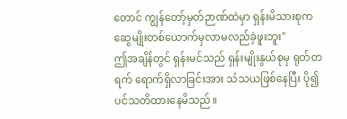တောင် ကျွန်တော့်မှတ်ဉာဏ်ထဲမှာ ရှန်းမိသားစုက ဆွေမျိုးတစ်ယောက်မှလာမလည်ခဲ့ဖူးဘူး"
ဤအချိန်တွင် ရှန်းမင်သည် ရှန်းမျိုးနွယ်စုမှ ရုတ်တရက် ရောက်ရှိလာခြင်းအား သံသယဖြစ်နေပြီး ပို၍ပင်သတိထားနေမိသည်။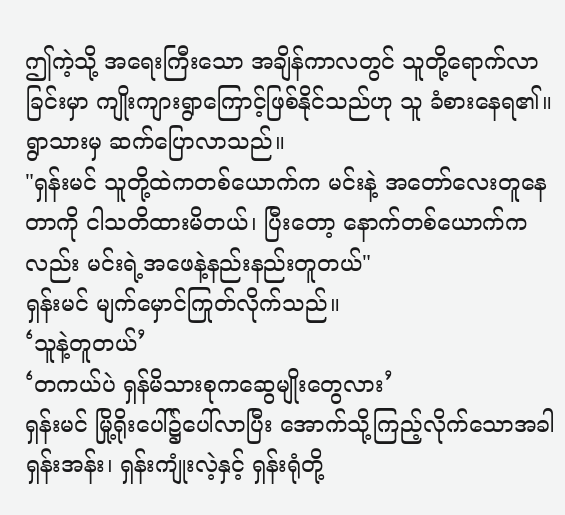ဤကဲ့သို့ အရေးကြီးသော အချိန်ကာလတွင် သူတို့ရောက်လာခြင်းမှာ ကျိုးကျားရွာကြောင့်ဖြစ်နိုင်သည်ဟု သူ ခံစားနေရ၏။ ရွာသားမှ ဆက်ပြောလာသည်။
"ရှန်းမင် သူတို့ထဲကတစ်ယောက်က မင်းနဲ့ အတော်လေးတူနေတာကို ငါသတိထားမိတယ်၊ ပြီးတော့ နောက်တစ်ယောက်ကလည်း မင်းရဲ့အဖေနဲ့နည်းနည်းတူတယ်"
ရှန်းမင် မျက်မှောင်ကြုတ်လိုက်သည်။
‘သူနဲ့တူတယ်’
‘တကယ်ပဲ ရှန်မိသားစုကဆွေမျိုးတွေလား’
ရှန်းမင် မြို့ရိုးပေါ်၌ပေါ်လာပြီး အောက်သို့ကြည့်လိုက်သောအခါ ရှန်းအန်း၊ ရှန်းကျုံးလဲ့နှင့် ရှန်းရုံတို့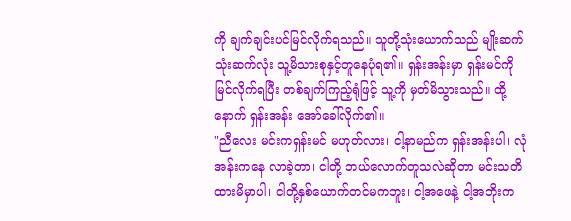ကို ချက်ချင်းပင်မြင်လိုက်ရသည်။ သူတို့သုံးယောက်သည် မျိုးဆက်သုံးဆက်လုံး သူ့မိသားစုနှင့်တူနေပုံရ၏။ ရှန်းအန်းမှာ ရှန်းမင်ကိုမြင်လိုက်ရပြီး တစ်ချက်ကြည့်ရုံဖြင့် သူ့ကို မှတ်မိသွားသည်။ ထို့နောက် ရှန်းအန်း အော်ခေါ်လိုက်၏။
"ညီလေး မင်းကရှန်းမင် မဟုတ်လား၊ ငါ့နာမည်က ရှန်းအန်းပါ၊ လုံအန်းကနေ လာခဲ့တာ၊ ငါတို့ ဘယ်လောက်တူသလဲဆိုတာ မင်းသတိထားမိမှာပါ၊ ငါတို့နှစ်ယောက်တင်မကဘူး၊ ငါ့အဖေနဲ့ ငါ့အဘိုးက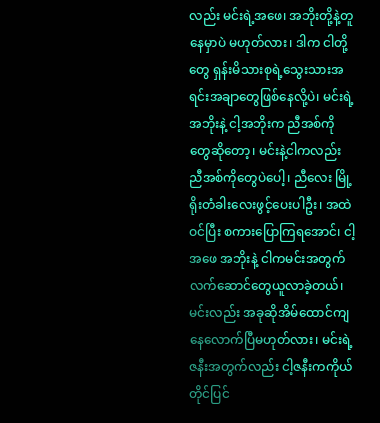လည်း မင်းရဲ့အဖေ၊ အဘိုးတို့နဲ့တူနေမှာပဲ မဟုတ်လား၊ ဒါက ငါတို့တွေ ရှန်းမိသားစုရဲ့သွေးသားအရင်းအချာတွေဖြစ်နေလို့ပဲ၊ မင်းရဲ့အဘိုးနဲ့ ငါ့အဘိုးက ညီအစ်ကိုတွေဆိုတော့၊ မင်းနဲ့ငါကလည်း ညီအစ်ကိုတွေပဲပေါ့၊ ညီလေး မြို့ရိုးတံခါးလေးဖွင့်ပေးပါဦး၊ အထဲဝင်ပြီး စကားပြောကြရအောင်၊ ငါ့အဖေ အဘိုးနဲ့ ငါကမင်းအတွက် လက်ဆောင်တွေယူလာခဲ့တယ်၊ မင်းလည်း အခုဆိုအိမ်ထောင်ကျနေလောက်ပြီမဟုတ်လား၊ မင်းရဲ့ဇနီးအတွက်လည်း ငါ့ဇနီးကကိုယ်တိုင်ပြင်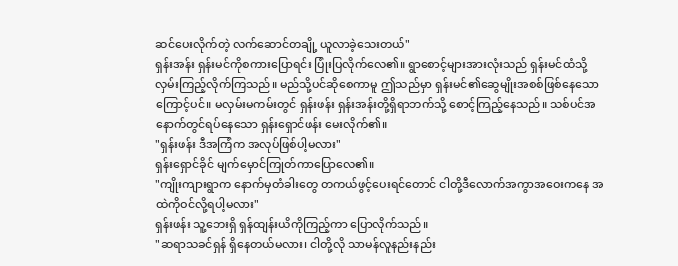ဆင်ပေးလိုက်တဲ့ လက်ဆောင်တချို့ ယူလာခဲ့သေးတယ်"
ရှန်းအန်း ရှန်းမင်ကိုစကားပြောရင်း ပြုံးပြလိုက်လေ၏။ ရွာစောင့်များအားလုံးသည် ရှန်းမင်ထံသို့ လှမ်းကြည့်လိုက်ကြသည်။ မည်သို့ပင်ဆိုစေကာမူ ဤသည်မှာ ရှန်းမင်၏ဆွေမျိုးအစစ်ဖြစ်နေသောကြောင့်ပင်။ မလှမ်းမကမ်းတွင် ရှန်းဖန်း ရှန်းအန်းတို့ရှိရာဘက်သို့ စောင့်ကြည့်နေသည်။ သစ်ပင်အနောက်တွင်ရပ်နေသော ရှန်းရှောင်ဖန်း မေးလိုက်၏။
"ရှန်းဖန်း ဒီအကြံက အလုပ်ဖြစ်ပါ့မလား"
ရှန်းရှောင်ခိုင် မျက်မှောင်ကြုတ်ကာပြောလေ၏။
"ကျိုးကျားရွာက နောက်မှတံခါးတွေ တကယ်ဖွင့်ပေးရင်တောင် ငါတို့ဒီလောက်အကွာအဝေးကနေ အထဲကိုဝင်လို့ရပါ့မလား"
ရှန်းဖန်း သူ့ဘေးရှိ ရှန်ထျန်းယိကိုကြည့်ကာ ပြောလိုက်သည်။
"ဆရာသခင်ရှန် ရှိနေတယ်မလား၊ ငါတို့လို သာမန်လူနည်းနည်း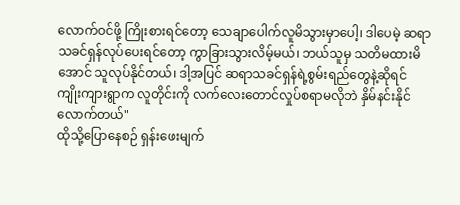လောက်ဝင်ဖို့ ကြိုးစားရင်တော့ သေချာပေါက်လူမိသွားမှာပေါ့၊ ဒါပေမဲ့ ဆရာသခင်ရှန်လုပ်ပေးရင်တော့ ကွာခြားသွားလိမ့်မယ်၊ ဘယ်သူမှ သတိမထားမိအောင် သူလုပ်နိုင်တယ်၊ ဒါ့အပြင် ဆရာသခင်ရှန်ရဲ့စွမ်းရည်တွေနဲ့ဆိုရင် ကျိုးကျားရွာက လူတိုင်းကို လက်လေးတောင်လှုပ်စရာမလိုဘဲ နှိမ်နင်းနိုင်လောက်တယ်"
ထိုသို့ပြောနေစဉ် ရှန်းဖေးမျက်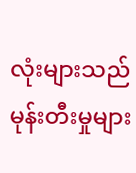လုံးများသည် မုန်းတီးမှုများ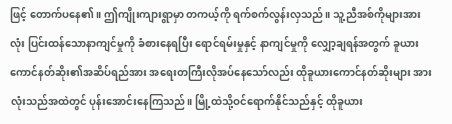ဖြင့် တောက်ပနေ၏။ ဤကျိုးကျားရွာမှာ တကယ့်ကို ရက်စက်လွန်းလှသည်။ သူ့ညီအစ်ကိုများအားလုံး ပြင်းထန်သောနာကျင်မှုကို ခံစားနေရပြီး ရောင်ရမ်းမှုနှင့် နာကျင်မှုကို လျှော့ချရန်အတွက် ခူယားကောင်နတ်ဆိုး၏အဆိပ်ရည်အား အရေးတကြီးလိုအပ်နေသော်လည်း ထိုခူယားကောင်နတ်ဆိုးများ အားလုံးသည်အထဲတွင် ပုန်းအောင်းနေကြသည်။ မြို့ထဲသို့ဝင်ရောက်နိုင်သည်နှင့် ထိုခူယား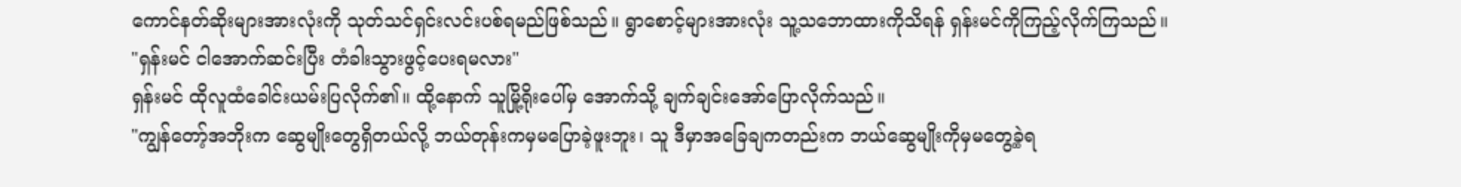ကောင်နတ်ဆိုးများအားလုံးကို သုတ်သင်ရှင်းလင်းပစ်ရမည်ဖြစ်သည်။ ရွာစောင့်များအားလုံး သူ့သဘောထားကိုသိရန် ရှန်းမင်ကိုကြည့်လိုက်ကြသည်။
"ရှန်းမင် ငါအောက်ဆင်းပြီး တံခါးသွားဖွင့်ပေးရမလား"
ရှန်းမင် ထိုလူထံခေါင်းယမ်းပြလိုက်၏။ ထို့နောက် သူမြို့ရိုးပေါ်မှ အောက်သို့ ချက်ချင်းအော်ပြောလိုက်သည်။
"ကျွန်တော့်အဘိုးက ဆွေမျိုးတွေရှိတယ်လို့ ဘယ်တုန်းကမှမပြောခဲ့ဖူးဘူး၊ သူ ဒီမှာအခြေချကတည်းက ဘယ်ဆွေမျိုးကိုမှမတွေ့ခဲ့ရ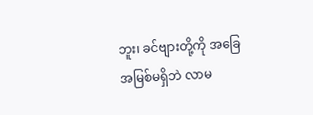ဘူး၊ ခင်ဗျားတို့ကို အခြေအမြစ်မရှိဘဲ လာမ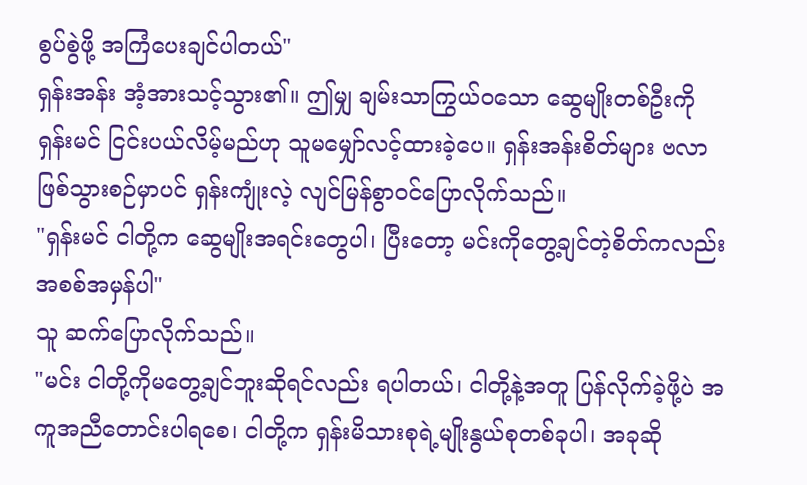စွပ်စွဲဖို့ အကြံပေးချင်ပါတယ်"
ရှန်းအန်း အံ့အားသင့်သွား၏။ ဤမျှ ချမ်းသာကြွယ်ဝသော ဆွေမျိုးတစ်ဦးကို ရှန်းမင် ငြင်းပယ်လိမ့်မည်ဟု သူမမျှော်လင့်ထားခဲ့ပေ။ ရှန်းအန်းစိတ်များ ဗလာဖြစ်သွားစဉ်မှာပင် ရှန်းကျုံးလဲ့ လျင်မြန်စွာဝင်ပြောလိုက်သည်။
"ရှန်းမင် ငါတို့က ဆွေမျိုးအရင်းတွေပါ၊ ပြီးတော့ မင်းကိုတွေ့ချင်တဲ့စိတ်ကလည်း အစစ်အမှန်ပါ"
သူ ဆက်ပြောလိုက်သည်။
"မင်း ငါတို့ကိုမတွေ့ချင်ဘူးဆိုရင်လည်း ရပါတယ်၊ ငါတို့နဲ့အတူ ပြန်လိုက်ခဲ့ဖို့ပဲ အကူအညီတောင်းပါရစေ၊ ငါတို့က ရှန်းမိသားစုရဲ့မျိုးနွယ်စုတစ်ခုပါ၊ အခုဆို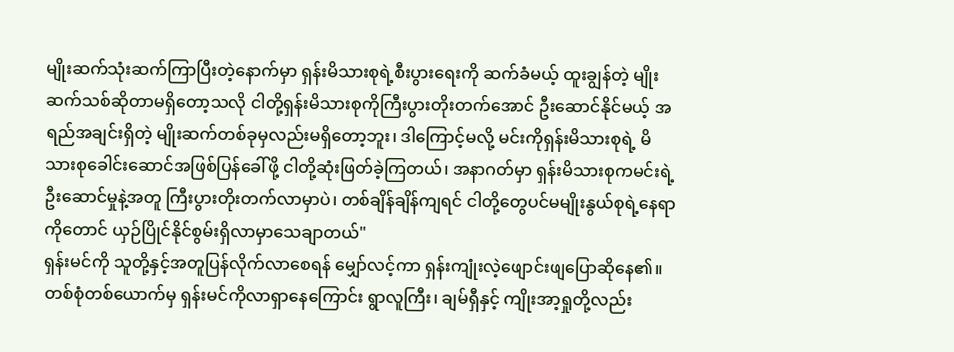မျိုးဆက်သုံးဆက်ကြာပြီးတဲ့နောက်မှာ ရှန်းမိသားစုရဲ့စီးပွားရေးကို ဆက်ခံမယ့် ထူးချွန်တဲ့ မျိုးဆက်သစ်ဆိုတာမရှိတော့သလို ငါတို့ရှန်းမိသားစုကိုကြီးပွားတိုးတက်အောင် ဦးဆောင်နိုင်မယ့် အရည်အချင်းရှိတဲ့ မျိုးဆက်တစ်ခုမှလည်းမရှိတော့ဘူး၊ ဒါကြောင့်မလို့ မင်းကိုရှန်းမိသားစုရဲ့ မိသားစုခေါင်းဆောင်အဖြစ်ပြန်ခေါ်ဖို့ ငါတို့ဆုံးဖြတ်ခဲ့ကြတယ်၊ အနာဂတ်မှာ ရှန်းမိသားစုကမင်းရဲ့ဦးဆောင်မှုနဲ့အတူ ကြီးပွားတိုးတက်လာမှာပဲ၊ တစ်ချိန်ချိန်ကျရင် ငါတို့တွေပင်မမျိုးနွယ်စုရဲ့နေရာကိုတောင် ယှဉ်ပြိုင်နိုင်စွမ်းရှိလာမှာသေချာတယ်"
ရှန်းမင်ကို သူတို့နှင့်အတူပြန်လိုက်လာစေရန် မျှော်လင့်ကာ ရှန်းကျုံးလဲ့ဖျောင်းဖျပြောဆိုနေ၏။ တစ်စုံတစ်ယောက်မှ ရှန်းမင်ကိုလာရှာနေကြောင်း ရွာလူကြီး၊ ချမ်ရှီနှင့် ကျိုးအာ့ရှုတို့လည်း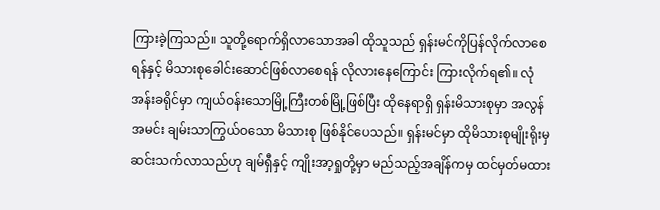ကြားခဲ့ကြသည်။ သူတို့ရောက်ရှိလာသောအခါ ထိုသူသည် ရှန်းမင်ကိုပြန်လိုက်လာစေရန်နှင့် မိသားစုခေါင်းဆောင်ဖြစ်လာစေရန် လိုလားနေကြောင်း ကြားလိုက်ရ၏။ လုံအန်းခရိုင်မှာ ကျယ်ဝန်းသောမြို့ကြီးတစ်မြို့ဖြစ်ပြီး ထိုနေရာရှိ ရှန်းမိသားစုမှာ အလွန်အမင်း ချမ်းသာကြွယ်ဝသော မိသားစု ဖြစ်နိုင်ပေသည်။ ရှန်းမင်မှာ ထိုမိသားစုမျိုးရိုးမှဆင်းသက်လာသည်ဟု ချမ်ရှီနှင့် ကျိုးအာ့ရှုတို့မှာ မည်သည့်အချိန်ကမှ ထင်မှတ်မထား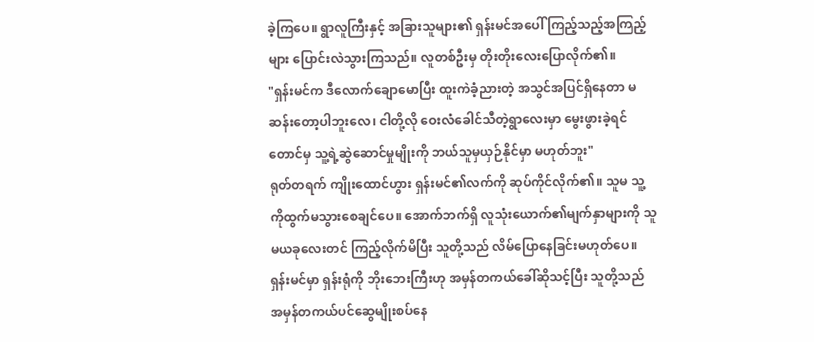ခဲ့ကြပေ။ ရွာလူကြီးနှင့် အခြားသူများ၏ ရှန်းမင်အပေါ် ကြည့်သည့်အကြည့်များ ပြောင်းလဲသွားကြသည်။ လူတစ်ဦးမှ တိုးတိုးလေးပြောလိုက်၏။
"ရှန်းမင်က ဒီလောက်ချောမောပြီး ထူးကဲခံ့ညားတဲ့ အသွင်အပြင်ရှိနေတာ မဆန်းတော့ပါဘူးလေ၊ ငါတို့လို ဝေးလံခေါင်သီတဲ့ရွာလေးမှာ မွေးဖွားခဲ့ရင်တောင်မှ သူ့ရဲ့ဆွဲဆောင်မှုမျိုးကို ဘယ်သူမှယှဉ်နိုင်မှာ မဟုတ်ဘူး"
ရုတ်တရက် ကျိုးထောင်ဟွား ရှန်းမင်၏လက်ကို ဆုပ်ကိုင်လိုက်၏။ သူမ သူ့ကိုထွက်မသွားစေချင်ပေ။ အောက်ဘက်ရှိ လူသုံးယောက်၏မျက်နှာများကို သူမယခုလေးတင် ကြည့်လိုက်မိပြီး သူတို့သည် လိမ်ပြောနေခြင်းမဟုတ်ပေ။ ရှန်းမင်မှာ ရှန်းရုံကို ဘိုးဘေးကြီးဟု အမှန်တကယ်ခေါ်ဆိုသင့်ပြီး သူတို့သည် အမှန်တကယ်ပင်ဆွေမျိုးစပ်နေ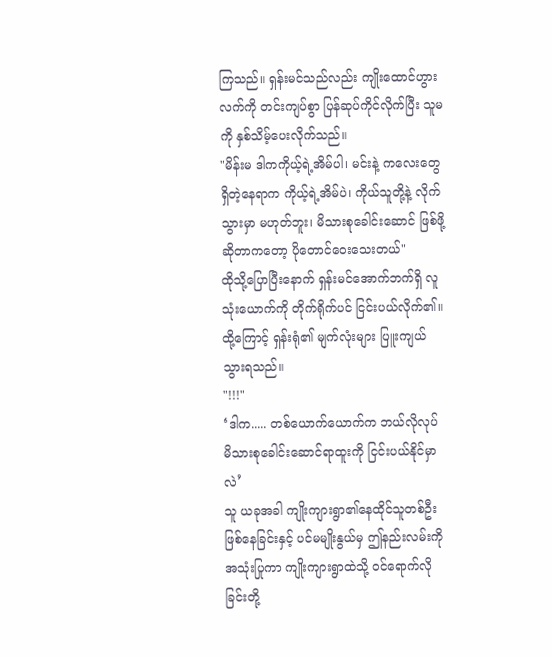ကြသည်။ ရှန်းမင်သည်လည်း ကျိုးထောင်ဟွားလက်ကို တင်းကျပ်စွာ ပြန်ဆုပ်ကိုင်လိုက်ပြီး သူမကို နှစ်သိမ့်ပေးလိုက်သည်။
"မိန်းမ ဒါကကိုယ့်ရဲ့အိမ်ပါ၊ မင်းနဲ့ ကလေးတွေရှိတဲ့နေရာက ကိုယ့်ရဲ့အိမ်ပဲ၊ ကိုယ်သူတို့နဲ့ လိုက်သွားမှာ မဟုတ်ဘူး၊ မိသားစုခေါင်းဆောင် ဖြစ်ဖို့ဆိုတာကတော့ ပိုတောင်ဝေးသေးတယ်"
ထိုသို့ပြောပြီးနောက် ရှန်းမင်အောက်ဘက်ရှိ လူသုံးယောက်ကို တိုက်ရိုက်ပင် ငြင်းပယ်လိုက်၏။ ထို့ကြောင့် ရှန်းရုံ၏ မျက်လုံးများ ပြူးကျယ်သွားရသည်။
"!!!"
‘ဒါက..... တစ်ယောက်ယောက်က ဘယ်လိုလုပ် မိသားစုခေါင်းဆောင်ရာထူးကို ငြင်းပယ်နိုင်မှာလဲ’
သူ ယခုအခါ ကျိုးကျားရွာ၏နေထိုင်သူတစ်ဦး ဖြစ်နေခြင်းနှင့် ပင်မမျိုးနွယ်မှ ဤနည်းလမ်းကိုအသုံးပြုကာ ကျိုးကျားရွာထဲသို့ ဝင်ရောက်လိုခြင်းတို့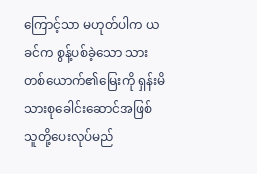ကြောင့်သာ မဟုတ်ပါက ယခင်က စွန့်ပစ်ခဲ့သော သားတစ်ယောက်၏မြေးကို ရှန်းမိသားစုခေါင်းဆောင်အဖြစ် သူတို့ပေးလုပ်မည်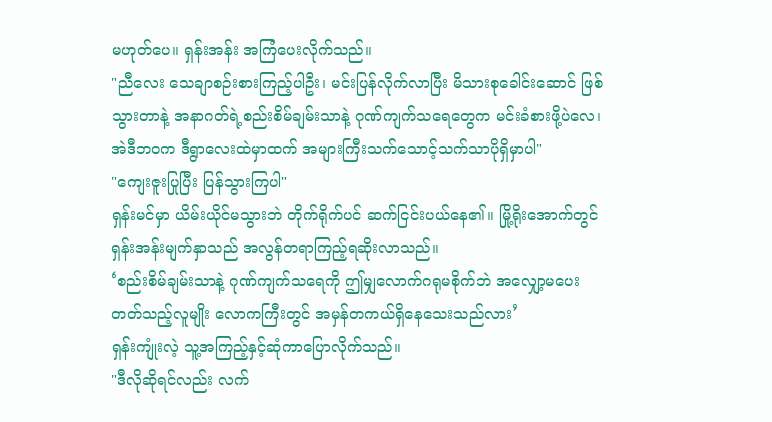မဟုတ်ပေ။ ရှန်းအန်း အကြံပေးလိုက်သည်။
"ညီလေး သေချာစဉ်းစားကြည့်ပါဦး၊ မင်းပြန်လိုက်လာပြီး မိသားစုခေါင်းဆောင် ဖြစ်သွားတာနဲ့ အနာဂတ်ရဲ့စည်းစိမ်ချမ်းသာနဲ့ ဂုဏ်ကျက်သရေတွေက မင်းခံစားဖို့ပဲလေ၊ အဲဒီဘဝက ဒီရွာလေးထဲမှာထက် အများကြီးသက်သောင့်သက်သာပိုရှိမှာပါ"
"ကျေးဇူးပြုပြီး ပြန်သွားကြပါ"
ရှန်းမင်မှာ ယိမ်းယိုင်မသွားဘဲ တိုက်ရိုက်ပင် ဆက်ငြင်းပယ်နေ၏။ မြို့ရိုးအောက်တွင် ရှန်းအန်းမျက်နှာသည် အလွန်တရာကြည့်ရဆိုးလာသည်။
‘စည်းစိမ်ချမ်းသာနဲ့ ဂုဏ်ကျက်သရေကို ဤမျှလောက်ဂရုမစိုက်ဘဲ အလျှော့မပေးတတ်သည့်လူမျိုး လောကကြီးတွင် အမှန်တကယ်ရှိနေသေးသည်လား’
ရှန်းကျုံးလဲ့ သူ့အကြည့်နှင့်ဆုံကာပြောလိုက်သည်။
"ဒီလိုဆိုရင်လည်း လက်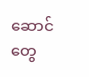ဆောင်တွေ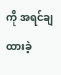ကို အရင်ချထားခဲ့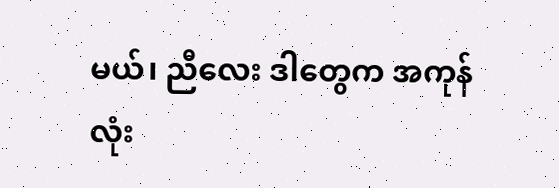မယ်၊ ညီလေး ဒါတွေက အကုန်လုံး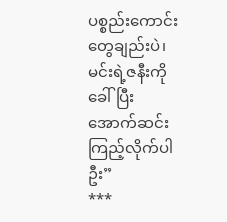ပစ္စည်းကောင်းတွေချည်းပဲ၊ မင်းရဲ့ဇနီးကိုခေါ်ပြီး အောက်ဆင်းကြည့်လိုက်ပါဦး”
***